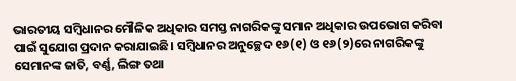ଭାରତୀୟ ସମ୍ବିଧାନର ମୌଳିକ ଅଧିକାର ସମସ୍ତ ନାଗରିକଙ୍କୁ ସମାନ ଅଧିକାର ଉପଭୋଗ କରିବା ପାଇଁ ସୁଯୋଗ ପ୍ରଦାନ କରାଯାଇଛି। ସମ୍ବିଧାନର ଅନୁଚ୍ଛେଦ ୧୬(୧) ଓ ୧୬(୨)ରେ ନାଗରିକଙ୍କୁ ସେମାନଙ୍କ ଜାତି, ବର୍ଣ୍ଣ, ଲିଙ୍ଗ ତଥା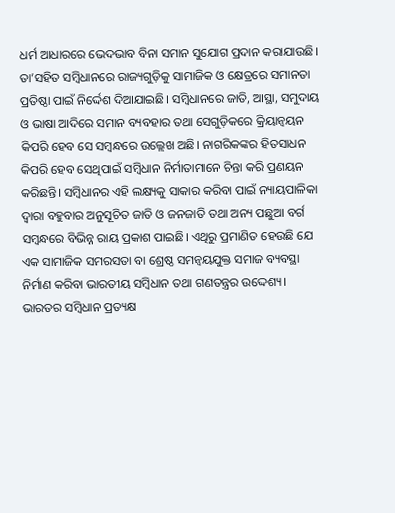ଧର୍ମ ଆଧାରରେ ଭେଦଭାବ ବିନା ସମାନ ସୁଯୋଗ ପ୍ରଦାନ କରାଯାଉଛି। ତା’ସହିତ ସମ୍ବିଧାନରେ ରାଜ୍ୟଗୁଡ଼ିକୁ ସାମାଜିକ ଓ କ୍ଷେତ୍ରରେ ସମାନତା ପ୍ରତିଷ୍ଠା ପାଇଁ ନିର୍ଦ୍ଦେଶ ଦିଆଯାଇଛି। ସମ୍ବିଧାନରେ ଜାତି, ଆସ୍ଥା, ସମୁଦାୟ ଓ ଭାଷା ଆଦିରେ ସମାନ ବ୍ୟବହାର ତଥା ସେଗୁଡ଼ିକରେ କ୍ରିୟାନ୍ବୟନ କିପରି ହେବ ସେ ସମ୍ବନ୍ଧରେ ଉଲ୍ଲେଖ ଅଛି। ନାଗରିକଙ୍କର ହିତସାଧନ କିପରି ହେବ ସେଥିପାଇଁ ସମ୍ବିଧାନ ନିର୍ମାତାମାନେ ଚିନ୍ତା କରି ପ୍ରଣୟନ କରିଛନ୍ତି। ସମ୍ବିଧାନର ଏହି ଲକ୍ଷ୍ୟକୁ ସାକାର କରିବା ପାଇଁ ନ୍ୟାୟପାଳିକା ଦ୍ୱାରା ବହୁବାର ଅନୁସୂଚିତ ଜାତି ଓ ଜନଜାତି ତଥା ଅନ୍ୟ ପଛୁଆ ବର୍ଗ ସମ୍ବନ୍ଧରେ ବିଭିନ୍ନ ରାୟ ପ୍ରକାଶ ପାଇଛି। ଏଥିରୁ ପ୍ରମାଣିତ ହେଉଛି ଯେ ଏକ ସାମାଜିକ ସମରସତା ବା ଶ୍ରେଷ୍ଠ ସମନ୍ବୟଯୁକ୍ତ ସମାଜ ବ୍ୟବସ୍ଥା ନିର୍ମାଣ କରିବା ଭାରତୀୟ ସମ୍ବିଧାନ ତଥା ଗଣତନ୍ତ୍ରର ଉଦ୍ଦେଶ୍ୟ।
ଭାରତର ସମ୍ବିଧାନ ପ୍ରତ୍ୟକ୍ଷ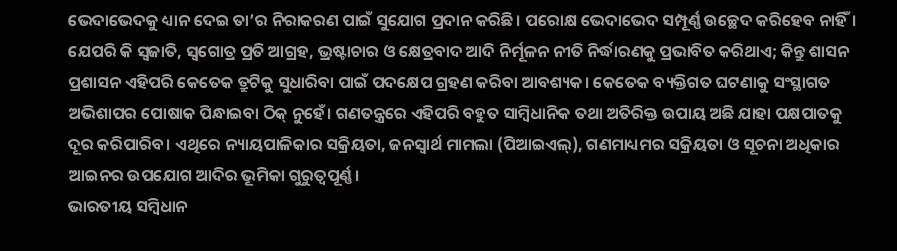ଭେଦାଭେଦକୁ ଧ୍ୟାନ ଦେଇ ତା’ର ନିରାକରଣ ପାଇଁ ସୁଯୋଗ ପ୍ରଦାନ କରିଛି। ପରୋକ୍ଷ ଭେଦାଭେଦ ସମ୍ପୂର୍ଣ୍ଣ ଉଚ୍ଛେଦ କରିହେବ ନାହିଁ। ଯେପରି କି ସ୍ବଜାତି, ସ୍ବଗୋତ୍ର ପ୍ରତି ଆଗ୍ରହ, ଭ୍ରଷ୍ଟାଚାର ଓ କ୍ଷେତ୍ରବାଦ ଆଦି ନିର୍ମୂଳନ ନୀତି ନିର୍ଦ୍ଧାରଣକୁ ପ୍ରଭାବିତ କରିଥାଏ; କିନ୍ତୁ ଶାସନ ପ୍ରଶାସନ ଏହିପରି କେତେକ ତ୍ରୁଟିକୁ ସୁଧାରିବା ପାଇଁ ପଦକ୍ଷେପ ଗ୍ରହଣ କରିବା ଆବଶ୍ୟକ। କେତେକ ବ୍ୟକ୍ତିଗତ ଘଟଣାକୁ ସଂସ୍ଥାଗତ ଅଭିଶାପର ପୋଷାକ ପିନ୍ଧାଇବା ଠିକ୍ ନୁହେଁ। ଗଣତନ୍ତ୍ରରେ ଏହିପରି ବହୁତ ସାମ୍ବିଧାନିକ ତଥା ଅତିରିକ୍ତ ଉପାୟ ଅଛି ଯାହା ପକ୍ଷପାତକୁ ଦୂର କରିପାରିବ। ଏଥିରେ ନ୍ୟାୟପାଳିକାର ସକ୍ରିୟତା, ଜନସ୍ବାର୍ଥ ମାମଲା (ପିଆଇଏଲ୍), ଗଣମାଧ୍ୟମର ସକ୍ରିୟତା ଓ ସୂଚନା ଅଧିକାର ଆଇନର ଉପଯୋଗ ଆଦିର ଭୂମିକା ଗୁରୁତ୍ୱପୂର୍ଣ୍ଣ।
ଭାରତୀୟ ସମ୍ବିଧାନ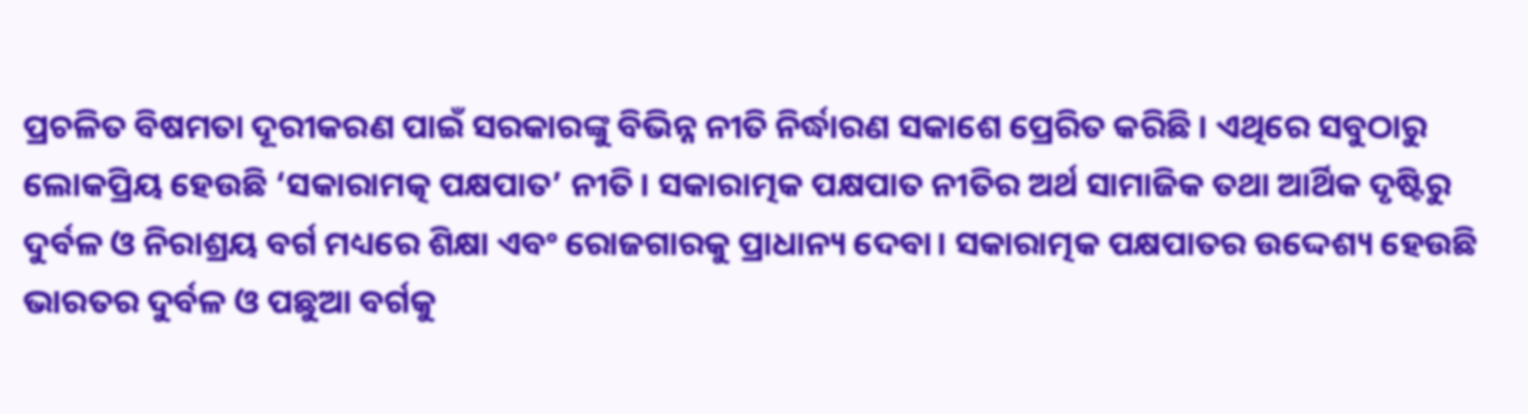ପ୍ରଚଳିତ ବିଷମତା ଦୂରୀକରଣ ପାଇଁ ସରକାରଙ୍କୁ ବିଭିନ୍ନ ନୀତି ନିର୍ଦ୍ଧାରଣ ସକାଶେ ପ୍ରେରିତ କରିଛି। ଏଥିରେ ସବୁଠାରୁ ଲୋକପ୍ରିୟ ହେଉଛି ‘ସକାରାମତ୍କ ପକ୍ଷପାତ’ ନୀତି। ସକାରାତ୍ମକ ପକ୍ଷପାତ ନୀତିର ଅର୍ଥ ସାମାଜିକ ତଥା ଆର୍ଥିକ ଦୃଷ୍ଟିରୁ ଦୁର୍ବଳ ଓ ନିରାଶ୍ରୟ ବର୍ଗ ମଧ୍ୟରେ ଶିକ୍ଷା ଏବଂ ରୋଜଗାରକୁ ପ୍ରାଧାନ୍ୟ ଦେବା। ସକାରାତ୍ମକ ପକ୍ଷପାତର ଉଦ୍ଦେଶ୍ୟ ହେଉଛି ଭାରତର ଦୁର୍ବଳ ଓ ପଛୁଆ ବର୍ଗକୁ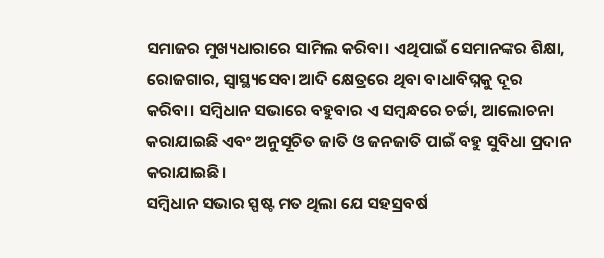ସମାଜର ମୁଖ୍ୟଧାରାରେ ସାମିଲ କରିବା। ଏଥିପାଇଁ ସେମାନଙ୍କର ଶିକ୍ଷା, ରୋଜଗାର, ସ୍ବାସ୍ଥ୍ୟସେବା ଆଦି କ୍ଷେତ୍ରରେ ଥିବା ବାଧାବିଘ୍ନକୁ ଦୂର କରିବା। ସମ୍ବିଧାନ ସଭାରେ ବହୁବାର ଏ ସମ୍ବନ୍ଧରେ ଚର୍ଚ୍ଚା, ଆଲୋଚନା କରାଯାଇଛି ଏବଂ ଅନୁସୂଚିତ ଜାତି ଓ ଜନଜାତି ପାଇଁ ବହୁ ସୁବିଧା ପ୍ରଦାନ କରାଯାଇଛି।
ସମ୍ବିଧାନ ସଭାର ସ୍ପଷ୍ଟ ମତ ଥିଲା ଯେ ସହସ୍ରବର୍ଷ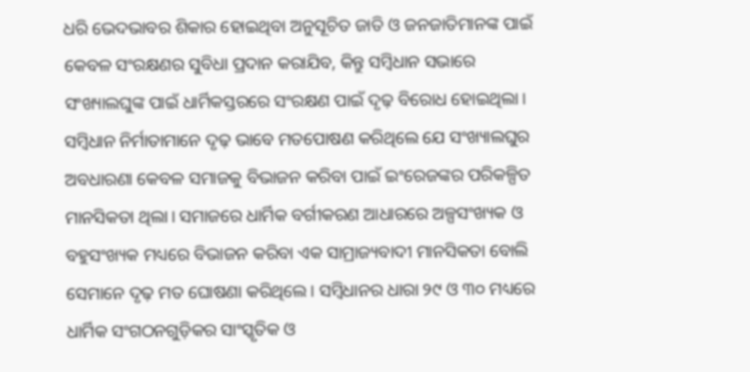ଧରି ଭେଦଭାବର ଶିକାର ହୋଇଥିବା ଅନୁସୂଚିତ ଜାତି ଓ ଜନଜାତିମାନଙ୍କ ପାଇଁ କେବଳ ସଂରକ୍ଷଣର ସୁବିଧା ପ୍ରଦାନ କରାଯିବ, କିନ୍ତୁ ସମ୍ବିଧାନ ସଭାରେ ସଂଖ୍ୟାଲଘୁଙ୍କ ପାଇଁ ଧାର୍ମିକସ୍ତରରେ ସଂରକ୍ଷଣ ପାଇଁ ଦୃଢ଼ ବିରୋଧ ହୋଇଥିଲା। ସମ୍ବିଧାନ ନିର୍ମାତାମାନେ ଦୃଢ଼ ଭାବେ ମତପୋଷଣ କରିଥିଲେ ଯେ ସଂଖ୍ୟାଲଘୁର ଅବଧାରଣା କେବଳ ସମାଜକୁ ବିଭାଜନ କରିବା ପାଇଁ ଇଂରେଜଙ୍କର ପରିକଳ୍ପିତ ମାନସିକତା ଥିଲା। ସମାଜରେ ଧାର୍ମିକ ବର୍ଗୀକରଣ ଆଧାରରେ ଅଳ୍ପସଂଖ୍ୟକ ଓ ବହୁସଂଖ୍ୟକ ମଧ୍ୟରେ ବିଭାଜନ କରିବା ଏକ ସାମ୍ରାଜ୍ୟବାଦୀ ମାନସିକତା ବୋଲି ସେମାନେ ଦୃଢ଼ ମତ ଘୋଷଣା କରିଥିଲେ। ସମ୍ବିଧାନର ଧାରା ୨୯ ଓ ୩୦ ମଧ୍ୟରେ ଧାର୍ମିକ ସଂଗଠନଗୁଡ଼ିକର ସାଂସ୍କୃତିକ ଓ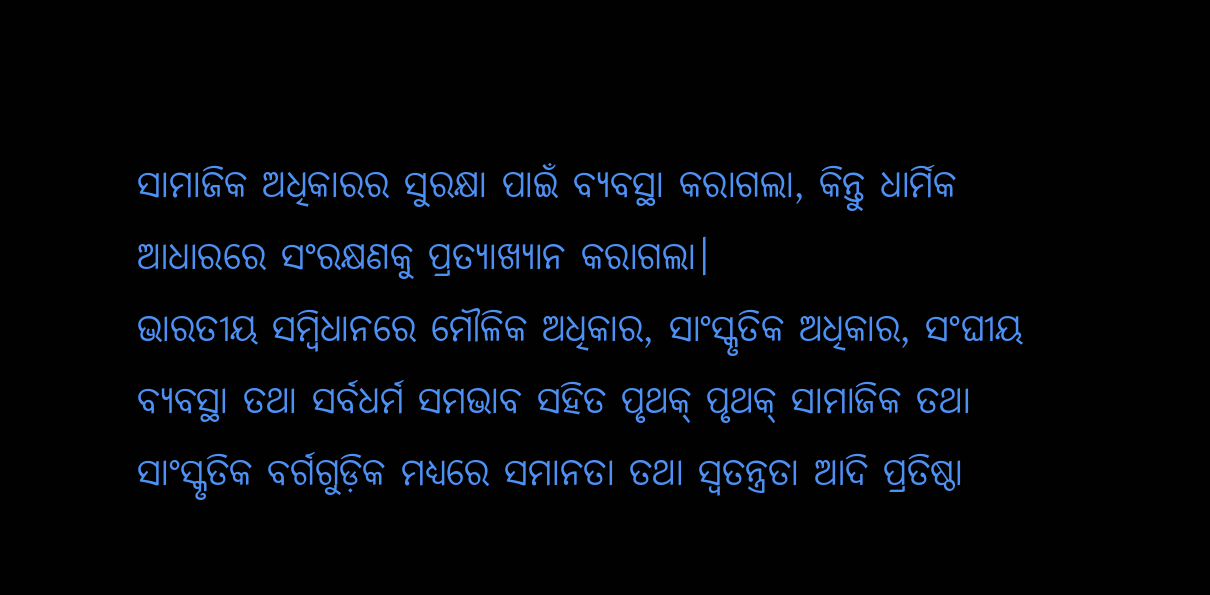ସାମାଜିକ ଅଧିକାରର ସୁରକ୍ଷା ପାଇଁ ବ୍ୟବସ୍ଥା କରାଗଲା, କିନ୍ତୁ ଧାର୍ମିକ ଆଧାରରେ ସଂରକ୍ଷଣକୁ ପ୍ରତ୍ୟାଖ୍ୟାନ କରାଗଲା।
ଭାରତୀୟ ସମ୍ବିଧାନରେ ମୌଳିକ ଅଧିକାର, ସାଂସ୍କୃତିକ ଅଧିକାର, ସଂଘୀୟ ବ୍ୟବସ୍ଥା ତଥା ସର୍ବଧର୍ମ ସମଭାବ ସହିତ ପୃଥକ୍ ପୃଥକ୍ ସାମାଜିକ ତଥା ସାଂସ୍କୃତିକ ବର୍ଗଗୁଡ଼ିକ ମଧ୍ୟରେ ସମାନତା ତଥା ସ୍ବତନ୍ତ୍ରତା ଆଦି ପ୍ରତିଷ୍ଠା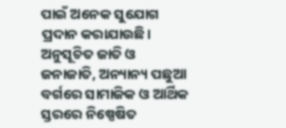ପାଇଁ ଅନେକ ସୁଯୋଗ ପ୍ରଦାନ କରାଯାଉଛି। ଅନୁସୂଚିତ ଜାତି ଓ ଜନାଜାତି, ଅନ୍ୟାନ୍ୟ ପଛୁଆ ବର୍ଗରେ ସାମାଜିକ ଓ ଆର୍ଥିକ ସ୍ତରରେ ନିଷ୍ପେଷିତ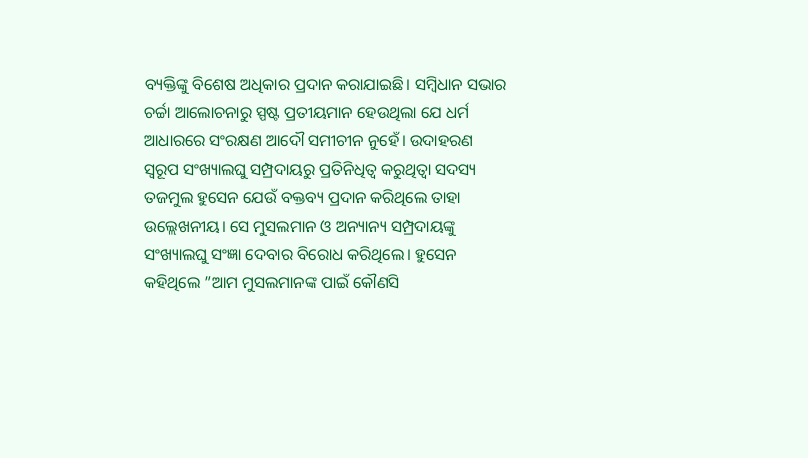ବ୍ୟକ୍ତିଙ୍କୁ ବିଶେଷ ଅଧିକାର ପ୍ରଦାନ କରାଯାଇଛି। ସମ୍ବିଧାନ ସଭାର ଚର୍ଚ୍ଚା ଆଲୋଚନାରୁ ସ୍ପଷ୍ଟ ପ୍ରତୀୟମାନ ହେଉଥିଲା ଯେ ଧର୍ମ ଆଧାରରେ ସଂରକ୍ଷଣ ଆଦୌ ସମୀଚୀନ ନୁହେଁ। ଉଦାହରଣ ସ୍ବରୂପ ସଂଖ୍ୟାଲଘୁ ସମ୍ପ୍ରଦାୟରୁ ପ୍ରତିନିଧିତ୍ୱ କରୁଥିତ୍ବା ସଦସ୍ୟ ତଜମୁଲ ହୁସେନ ଯେଉଁ ବକ୍ତବ୍ୟ ପ୍ରଦାନ କରିଥିଲେ ତାହା ଉଲ୍ଲେଖନୀୟ। ସେ ମୁସଲମାନ ଓ ଅନ୍ୟାନ୍ୟ ସମ୍ପ୍ରଦାୟଙ୍କୁ ସଂଖ୍ୟାଲଘୁ ସଂଜ୍ଞା ଦେବାର ବିରୋଧ କରିଥିଲେ। ହୁସେନ କହିଥିଲେ ”ଆମ ମୁସଲମାନଙ୍କ ପାଇଁ କୌଣସି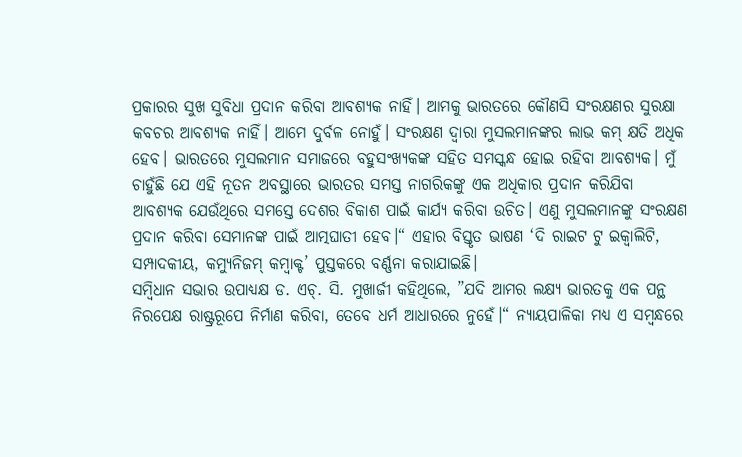ପ୍ରକାରର ସୁଖ ସୁବିଧା ପ୍ରଦାନ କରିବା ଆବଶ୍ୟକ ନାହିଁ। ଆମକୁ ଭାରତରେ କୌଣସି ସଂରକ୍ଷଣର ସୁରକ୍ଷା କବଚର ଆବଶ୍ୟକ ନାହିଁ। ଆମେ ଦୁର୍ବଳ ନୋହୁଁ। ସଂରକ୍ଷଣ ଦ୍ୱାରା ମୁସଲମାନଙ୍କର ଲାଭ କମ୍ କ୍ଷତି ଅଧିକ ହେବ। ଭାରତରେ ମୁସଲମାନ ସମାଜରେ ବହୁସଂଖ୍ୟକଙ୍କ ସହିତ ସମସ୍କନ୍ଧ ହୋଇ ରହିବା ଆବଶ୍ୟକ। ମୁଁ ଚାହୁଁଛି ଯେ ଏହି ନୂତନ ଅବସ୍ଥାରେ ଭାରତର ସମସ୍ତ ନାଗରିକଙ୍କୁ ଏକ ଅଧିକାର ପ୍ରଦାନ କରିଯିବା ଆବଶ୍ୟକ ଯେଉଁଥିରେ ସମସ୍ତେ ଦେଶର ବିକାଶ ପାଇଁ କାର୍ଯ୍ୟ କରିବା ଉଚିତ। ଏଣୁ ମୁସଲମାନଙ୍କୁ ସଂରକ୍ଷଣ ପ୍ରଦାନ କରିବା ସେମାନଙ୍କ ପାଇଁ ଆତ୍ମଘାତୀ ହେବ।“ ଏହାର ବିସ୍ତୃତ ଭାଷଣ ‘ଦି ରାଇଟ ଟୁ ଇକ୍ୱାଲିଟି, ସମ୍ପାଦକୀୟ, କମ୍ୟୁନିଜମ୍ କମ୍ବାକ୍ଟ’ ପୁସ୍ତକରେ ବର୍ଣ୍ଣନା କରାଯାଇଛି।
ସମ୍ବିଧାନ ସଭାର ଉପାଧ୍ୟକ୍ଷ ଡ. ଏଚ୍. ସି. ମୁଖାର୍ଜୀ କହିଥିଲେ, ”ଯଦି ଆମର ଲକ୍ଷ୍ୟ ଭାରତକୁ ଏକ ପନ୍ଥ ନିରପେକ୍ଷ ରାଷ୍ଟ୍ରରୂପେ ନିର୍ମାଣ କରିବା, ତେବେ ଧର୍ମ ଆଧାରରେ ନୁହେଁ।“ ନ୍ୟାୟପାଳିକା ମଧ୍ୟ ଏ ସମ୍ବନ୍ଧରେ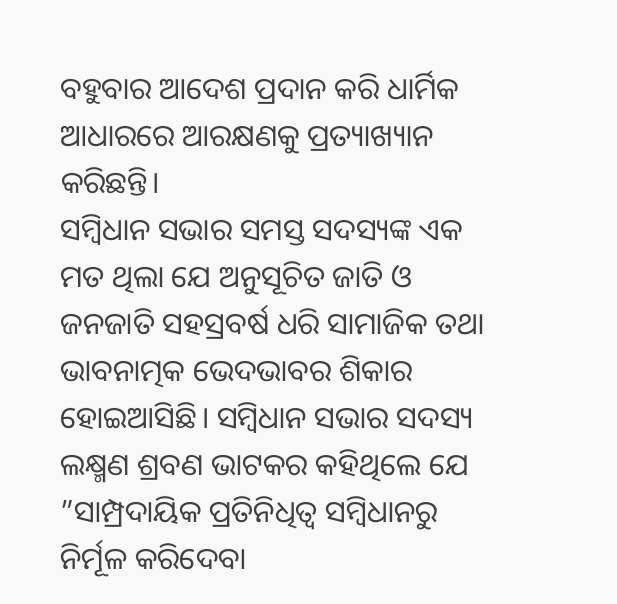ବହୁବାର ଆଦେଶ ପ୍ରଦାନ କରି ଧାର୍ମିକ ଆଧାରରେ ଆରକ୍ଷଣକୁ ପ୍ରତ୍ୟାଖ୍ୟାନ କରିଛନ୍ତି।
ସମ୍ବିଧାନ ସଭାର ସମସ୍ତ ସଦସ୍ୟଙ୍କ ଏକ ମତ ଥିଲା ଯେ ଅନୁସୂଚିତ ଜାତି ଓ ଜନଜାତି ସହସ୍ରବର୍ଷ ଧରି ସାମାଜିକ ତଥା ଭାବନାତ୍ମକ ଭେଦଭାବର ଶିକାର ହୋଇଆସିଛି। ସମ୍ବିଧାନ ସଭାର ସଦସ୍ୟ ଲକ୍ଷ୍ମଣ ଶ୍ରବଣ ଭାଟକର କହିଥିଲେ ଯେ ”ସାମ୍ପ୍ରଦାୟିକ ପ୍ରତିନିଧିତ୍ୱ ସମ୍ବିଧାନରୁ ନିର୍ମୂଳ କରିଦେବା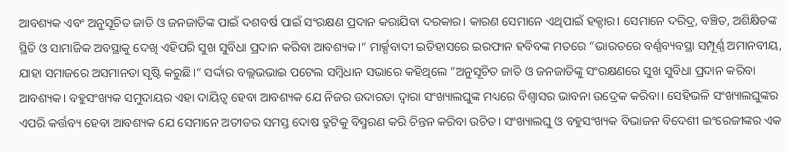ଆବଶ୍ୟକ ଏବଂ ଅନୁସୂଚିତ ଜାତି ଓ ଜନଜାତିଙ୍କ ପାଇଁ ଦଶବର୍ଷ ପାଇଁ ସଂରକ୍ଷଣ ପ୍ରଦାନ କରାଯିବା ଦରକାର। କାରଣ ସେମାନେ ଏଥିପାଇଁ ହକ୍ଦାର। ସେମାନେ ଦରିଦ୍ର, ବଞ୍ଚିତ, ଅଶିକ୍ଷିତଙ୍କ ସ୍ଥିତି ଓ ସାମାଜିକ ଅବସ୍ଥାକୁ ଦେଖି ଏହିପରି ସୁଖ ସୁବିଧା ପ୍ରଦାନ କରିବା ଆବଶ୍ୟକ।“ ମାର୍କ୍ସବାଦୀ ଇତିହାସରେ ଇରଫାନ ହବିବଙ୍କ ମତରେ ”ଭାରତରେ ବର୍ଣ୍ଣବ୍ୟବସ୍ଥା ସମ୍ପୂର୍ଣ୍ଣ ଅମାନବୀୟ, ଯାହା ସମାଜରେ ଅସମାନତା ସୃଷ୍ଟି କରୁଛି।“ ସର୍ଦ୍ଦାର ବଲ୍ଲଭଭାଇ ପଟେଲ ସମ୍ବିଧାନ ସଭାରେ କହିଥିଲେ ”ଅନୁସୂଚିତ ଜାତି ଓ ଜନଜାତିଙ୍କୁ ସଂରକ୍ଷଣରେ ସୁଖ ସୁବିଧା ପ୍ରଦାନ କରିବା ଆବଶ୍ୟକ। ବହୁସଂଖ୍ୟକ ସମୁଦାୟର ଏହା ଦାୟିତ୍ୱ ହେବା ଆବଶ୍ୟକ ଯେ ନିଜର ଉଦାରତା ଦ୍ୱାରା ସଂଖ୍ୟାଲଘୁଙ୍କ ମଧ୍ୟରେ ବିଶ୍ୱାସର ଭାବନା ଉଦ୍ରେକ କରିବା। ସେହିଭଳି ସଂଖ୍ୟାଲଘୁଙ୍କର ଏପରି କର୍ତ୍ତବ୍ୟ ହେବା ଆବଶ୍ୟକ ଯେ ସେମାନେ ଅତୀତର ସମସ୍ତ ଦୋଷ ତ୍ରୁଟିକୁ ବିସ୍ମରଣ କରି ଚିନ୍ତନ କରିବା ଉଚିତ। ସଂଖ୍ୟାଲଘୁ ଓ ବହୁସଂଖ୍ୟକ ବିଭାଜନ ବିଦେଶୀ ଇଂରେଜୀଙ୍କର ଏକ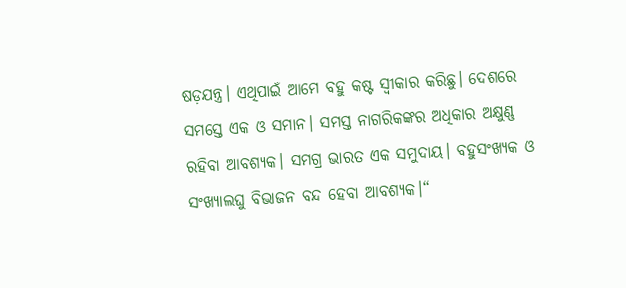ଷଡ଼ଯନ୍ତ୍ର। ଏଥିପାଇଁ ଆମେ ବହୁ କଷ୍ଟ ସ୍ବୀକାର କରିଛୁ। ଦେଶରେ ସମସ୍ତେ ଏକ ଓ ସମାନ। ସମସ୍ତ ନାଗରିକଙ୍କର ଅଧିକାର ଅକ୍ଷୁଣ୍ଣ ରହିବା ଆବଶ୍ୟକ। ସମଗ୍ର ଭାରତ ଏକ ସମୁଦାୟ। ବହୁସଂଖ୍ୟକ ଓ ସଂଖ୍ୟାଲଘୁ ବିଭାଜନ ବନ୍ଦ ହେବା ଆବଶ୍ୟକ।“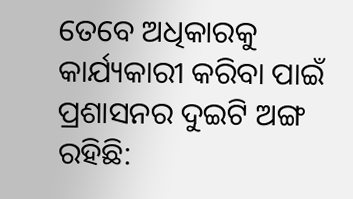ତେବେ ଅଧିକାରକୁ କାର୍ଯ୍ୟକାରୀ କରିବା ପାଇଁ ପ୍ରଶାସନର ଦୁଇଟି ଅଙ୍ଗ ରହିଛି: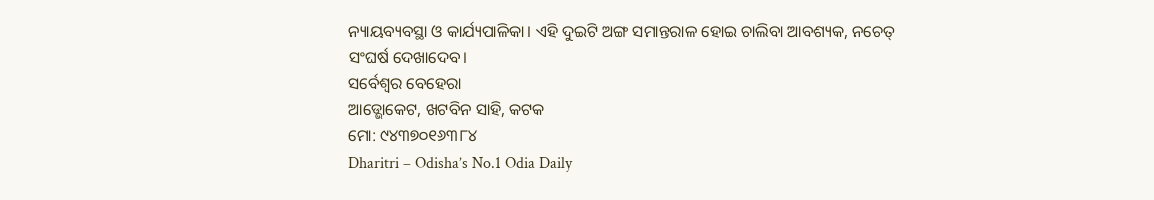ନ୍ୟାୟବ୍ୟବସ୍ଥା ଓ କାର୍ଯ୍ୟପାଳିକା। ଏହି ଦୁଇଟି ଅଙ୍ଗ ସମାନ୍ତରାଳ ହୋଇ ଚାଲିବା ଆବଶ୍ୟକ, ନଚେତ୍ ସଂଘର୍ଷ ଦେଖାଦେବ।
ସର୍ବେଶ୍ୱର ବେହେରା
ଆଡ୍ଭୋକେଟ, ଖଟବିନ ସାହି, କଟକ
ମୋ: ୯୪୩୭୦୧୬୩୮୪
Dharitri – Odisha’s No.1 Odia Daily